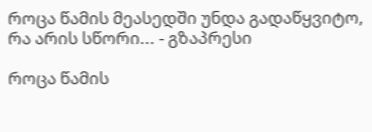როცა წამის მეასედში უნდა გადაწყვიტო, რა არის სწორი... - გზაპრესი

როცა წამის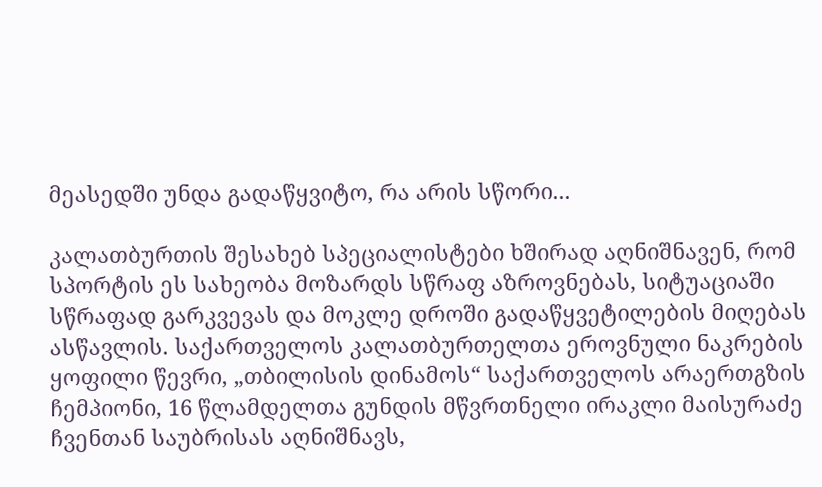მეასედში უნდა გადაწყვიტო, რა არის სწორი...

კალათბურთის შესახებ სპეციალისტები ხშირად აღნიშნავენ, რომ სპორტის ეს სახეობა მოზარდს სწრაფ აზროვნებას, სიტუაციაში სწრაფად გარკვევას და მოკლე დროში გადაწყვეტილების მიღებას ასწავლის. საქართველოს კალათბურთელთა ეროვნული ნაკრების ყოფილი წევრი, „თბილისის დინამოს“ საქართველოს არაერთგზის ჩემპიონი, 16 წლამდელთა გუნდის მწვრთნელი ირაკლი მაისურაძე ჩვენთან საუბრისას აღნიშნავს,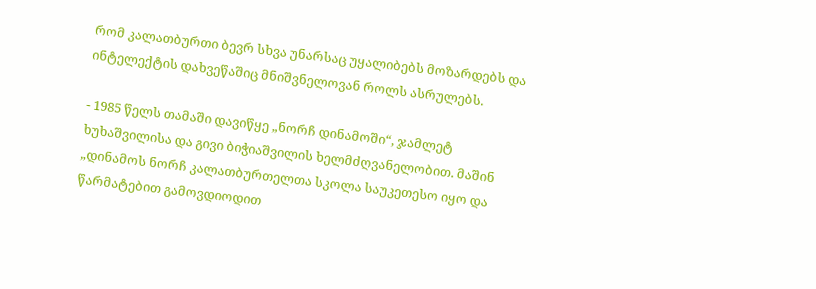რომ კალათბურთი ბევრ სხვა უნარსაც უყალიბებს მოზარდებს და ინტელექტის დახვეწაშიც მნიშვნელოვან როლს ასრულებს.

- 1985 წელს თამაში დავიწყე „ნორჩ დინამოში“, ჯამლეტ ხუხაშვილისა და გივი ბიჭიაშვილის ხელმძღვანელობით. მაშინ „დინამოს ნორჩ კალათბურთელთა სკოლა საუკეთესო იყო და წარმატებით გამოვდიოდით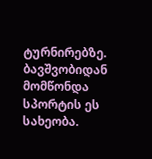ტურნირებზე. ბავშვობიდან მომწონდა სპორტის ეს სახეობა.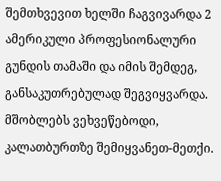შემთხვევით ხელში ჩაგვივარდა 2 ამერიკული პროფესიონალური გუნდის თამაში და იმის შემდეგ, განსაკუთრებულად შეგვიყვარდა. მშობლებს ვეხვეწებოდი, კალათბურთზე შემიყვანეთ-მეთქი.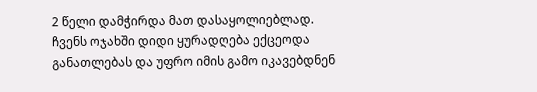2 წელი დამჭირდა მათ დასაყოლიებლად. ჩვენს ოჯახში დიდი ყურადღება ექცეოდა განათლებას და უფრო იმის გამო იკავებდნენ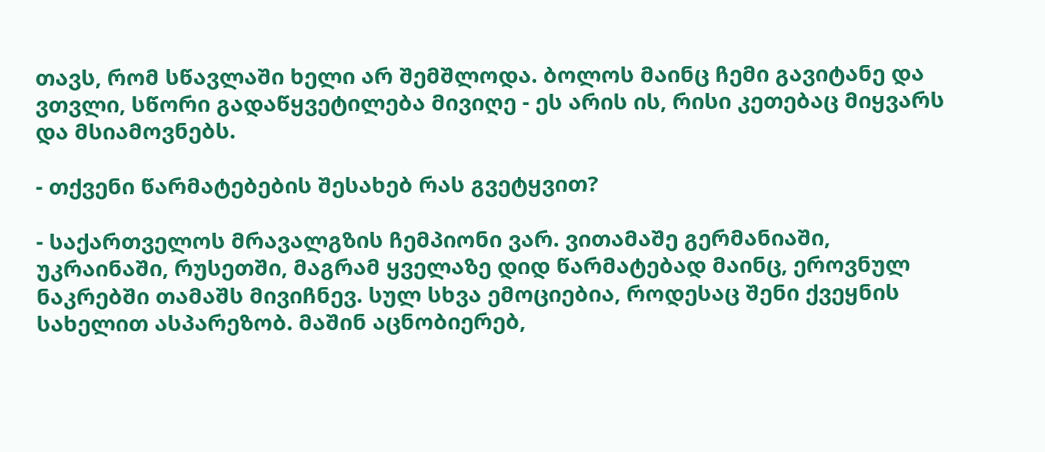თავს, რომ სწავლაში ხელი არ შემშლოდა. ბოლოს მაინც ჩემი გავიტანე და ვთვლი, სწორი გადაწყვეტილება მივიღე - ეს არის ის, რისი კეთებაც მიყვარს და მსიამოვნებს.

- თქვენი წარმატებების შესახებ რას გვეტყვით?

- საქართველოს მრავალგზის ჩემპიონი ვარ. ვითამაშე გერმანიაში, უკრაინაში, რუსეთში, მაგრამ ყველაზე დიდ წარმატებად მაინც, ეროვნულ ნაკრებში თამაშს მივიჩნევ. სულ სხვა ემოციებია, როდესაც შენი ქვეყნის სახელით ასპარეზობ. მაშინ აცნობიერებ,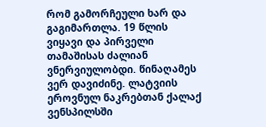რომ გამორჩეული ხარ და გაგიმართლა. 19 წლის ვიყავი და პირველი თამაშისას ძალიან ვნერვიულობდი. წინაღამეს ვერ დავიძინე. ლატვიის ეროვნულ ნაკრებთან ქალაქ ვენსპილსში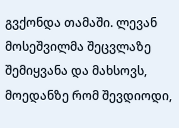გვქონდა თამაში. ლევან მოსეშვილმა შეცვლაზე შემიყვანა და მახსოვს, მოედანზე რომ შევდიოდი,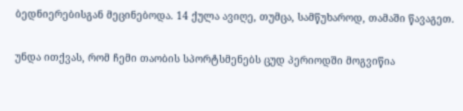ბედნიერებისგან მეცინებოდა. 14 ქულა ავიღე, თუმცა, სამწუხაროდ, თამაში წავაგეთ.

უნდა ითქვას, რომ ჩემი თაობის სპორტსმენებს ცუდ პერიოდში მოგვიწია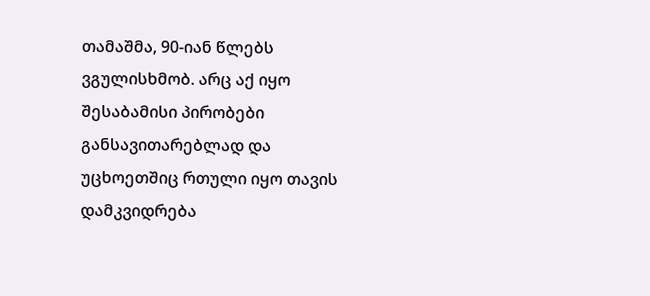თამაშმა, 90-იან წლებს ვგულისხმობ. არც აქ იყო შესაბამისი პირობები განსავითარებლად და უცხოეთშიც რთული იყო თავის დამკვიდრება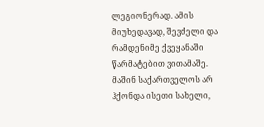ლეგიონერად. ამის მიუხედავად, შევძელი და რამდენიმე ქვეყანაში წარმატებით ვითამაშე. მაშინ საქართველოს არ ჰქონდა ისეთი სახელი,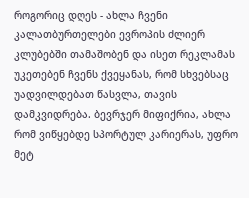როგორიც დღეს - ახლა ჩვენი კალათბურთელები ევროპის ძლიერ კლუბებში თამაშობენ და ისეთ რეკლამას უკეთებენ ჩვენს ქვეყანას, რომ სხვებსაც უადვილდებათ წასვლა, თავის დამკვიდრება. ბევრჯერ მიფიქრია, ახლა რომ ვიწყებდე სპორტულ კარიერას, უფრო მეტ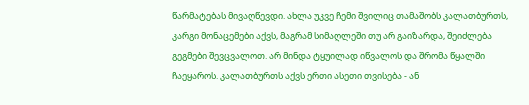წარმატებას მივაღწევდი. ახლა უკვე ჩემი შვილიც თამაშობს კალათბურთს, კარგი მონაცემები აქვს, მაგრამ სიმაღლეში თუ არ გაიზარდა, შეიძლება გეგმები შევცვალოთ. არ მინდა ტყუილად იწვალოს და შრომა წყალში ჩაეყაროს. კალათბურთს აქვს ერთი ასეთი თვისება - ან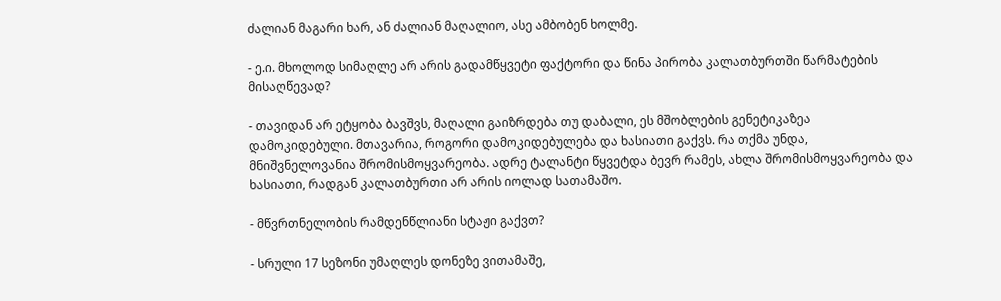ძალიან მაგარი ხარ, ან ძალიან მაღალიო, ასე ამბობენ ხოლმე.

- ე.ი. მხოლოდ სიმაღლე არ არის გადამწყვეტი ფაქტორი და წინა პირობა კალათბურთში წარმატების მისაღწევად?

- თავიდან არ ეტყობა ბავშვს, მაღალი გაიზრდება თუ დაბალი, ეს მშობლების გენეტიკაზეა დამოკიდებული. მთავარია, როგორი დამოკიდებულება და ხასიათი გაქვს. რა თქმა უნდა, მნიშვნელოვანია შრომისმოყვარეობა. ადრე ტალანტი წყვეტდა ბევრ რამეს, ახლა შრომისმოყვარეობა და ხასიათი, რადგან კალათბურთი არ არის იოლად სათამაშო.

- მწვრთნელობის რამდენწლიანი სტაჟი გაქვთ?

- სრული 17 სეზონი უმაღლეს დონეზე ვითამაშე,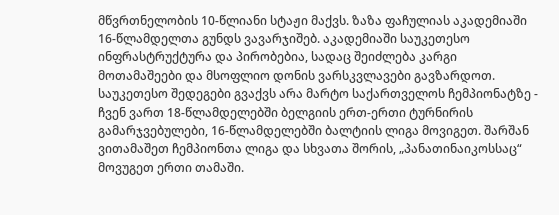მწვრთნელობის 10-წლიანი სტაჟი მაქვს. ზაზა ფაჩულიას აკადემიაში 16-წლამდელთა გუნდს ვავარჯიშებ. აკადემიაში საუკეთესო ინფრასტრუქტურა და პირობებია, სადაც შეიძლება კარგი მოთამაშეები და მსოფლიო დონის ვარსკვლავები გავზარდოთ. საუკეთესო შედეგები გვაქვს არა მარტო საქართველოს ჩემპიონატზე - ჩვენ ვართ 18-წლამდელებში ბელგიის ერთ-ერთი ტურნირის გამარჯვებულები, 16-წლამდელებში ბალტიის ლიგა მოვიგეთ. შარშან ვითამაშეთ ჩემპიონთა ლიგა და სხვათა შორის, „პანათინაიკოსსაც“ მოვუგეთ ერთი თამაში.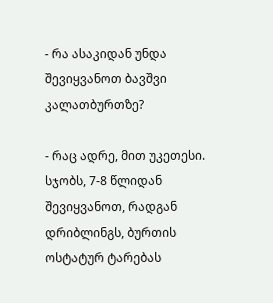- რა ასაკიდან უნდა შევიყვანოთ ბავშვი კალათბურთზე?

- რაც ადრე, მით უკეთესი. სჯობს, 7-8 წლიდან შევიყვანოთ, რადგან დრიბლინგს, ბურთის ოსტატურ ტარებას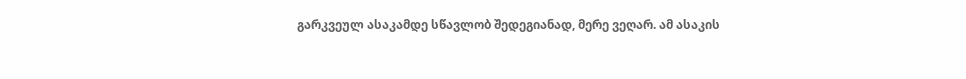გარკვეულ ასაკამდე სწავლობ შედეგიანად, მერე ვეღარ. ამ ასაკის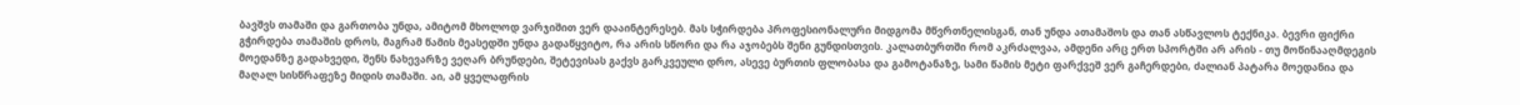ბავშვს თამაში და გართობა უნდა, ამიტომ მხოლოდ ვარჯიშით ვერ დააინტერესებ. მას სჭირდება პროფესიონალური მიდგომა მწვრთნელისგან, თან უნდა ათამაშოს და თან ასწავლოს ტექნიკა. ბევრი ფიქრი გჭირდება თამაშის დროს, მაგრამ წამის მეასედში უნდა გადაწყვიტო, რა არის სწორი და რა აჯობებს შენი გუნდისთვის. კალათბურთში რომ აკრძალვაა, ამდენი არც ერთ სპორტში არ არის - თუ მოწინააღმდეგის მოედანზე გადახვედი, შენს ნახევარზე ვეღარ ბრუნდები, შეტევისას გაქვს გარკვეული დრო, ასევე ბურთის ფლობასა და გამოტანაზე, სამი წამის მეტი ფარქვეშ ვერ გაჩერდები, ძალიან პატარა მოედანია და მაღალ სისწრაფეზე მიდის თამაში. აი, ამ ყველაფრის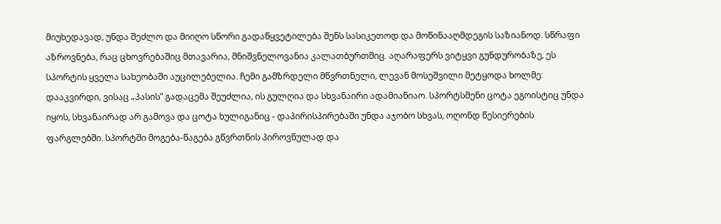მიუხედავად, უნდა შეძლო და მიიღო სწორი გადაწყვეტილება შენს სასიკეთოდ და მოწინააღმდეგის საზიანოდ. სწრაფი აზროვნება, რაც ცხოვრებაშიც მთავარია, მნიშვნელოვანია კალათბურთშიც. აღარაფერს ვიტყვი გუნდურობაზე, ეს სპორტის ყველა სახეობაში აუცილებელია. ჩემი გამზრდელი მწვრთნელი, ლევან მოსეშვილი მეტყოდა ხოლმე: დააკვირდი, ვისაც „პასის“ გადაცემა შეუძლია, ის გულღია და სხვანაირი ადამიანიაო. სპორტსმენი ცოტა ეგოისტიც უნდა იყოს, სხვანაირად არ გამოვა და ცოტა ხულიგანიც - დაპირისპირებაში უნდა აჯობო სხვას, ოღონდ წესიერების ფარგლებში. სპორტში მოგება-წაგება გწვრთნის პიროვნულად და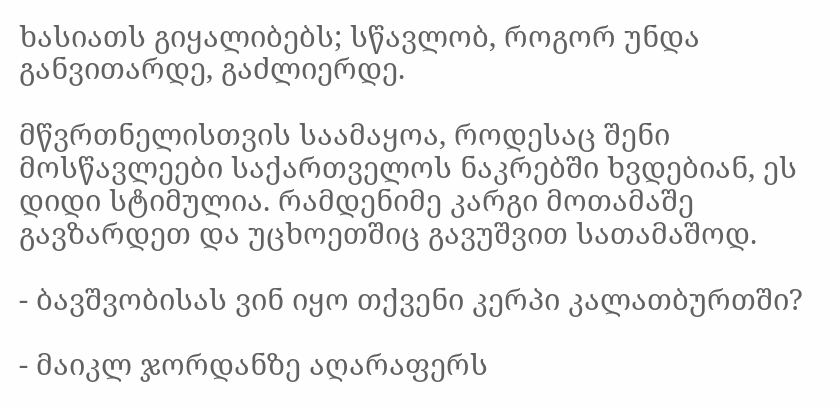ხასიათს გიყალიბებს; სწავლობ, როგორ უნდა განვითარდე, გაძლიერდე.

მწვრთნელისთვის საამაყოა, როდესაც შენი მოსწავლეები საქართველოს ნაკრებში ხვდებიან, ეს დიდი სტიმულია. რამდენიმე კარგი მოთამაშე გავზარდეთ და უცხოეთშიც გავუშვით სათამაშოდ.

- ბავშვობისას ვინ იყო თქვენი კერპი კალათბურთში?

- მაიკლ ჯორდანზე აღარაფერს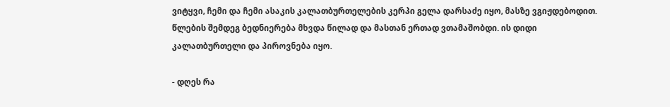ვიტყვი, ჩემი და ჩემი ასაკის კალათბურთელების კერპი გელა დარსაძე იყო, მასზე ვგიჟდებოდით. წლების შემდეგ ბედნიერება მხვდა წილად და მასთან ერთად ვთამაშობდი. ის დიდი კალათბურთელი და პიროვნება იყო.

- დღეს რა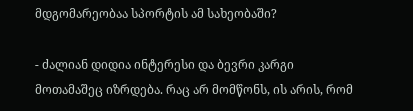მდგომარეობაა სპორტის ამ სახეობაში?

- ძალიან დიდია ინტერესი და ბევრი კარგი მოთამაშეც იზრდება. რაც არ მომწონს, ის არის, რომ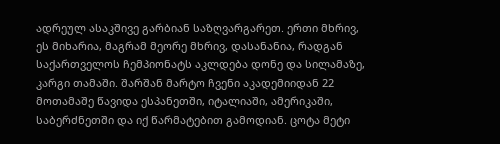ადრეულ ასაკშივე გარბიან საზღვარგარეთ. ერთი მხრივ, ეს მიხარია, მაგრამ მეორე მხრივ, დასანანია, რადგან საქართველოს ჩემპიონატს აკლდება დონე და სილამაზე, კარგი თამაში. შარშან მარტო ჩვენი აკადემიიდან 22 მოთამაშე წავიდა ესპანეთში, იტალიაში, ამერიკაში, საბერძნეთში და იქ წარმატებით გამოდიან. ცოტა მეტი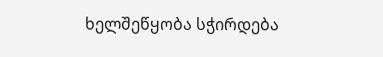ხელშეწყობა სჭირდება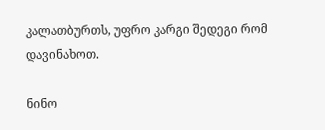კალათბურთს, უფრო კარგი შედეგი რომ დავინახოთ.

ნინო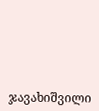ჯავახიშვილი